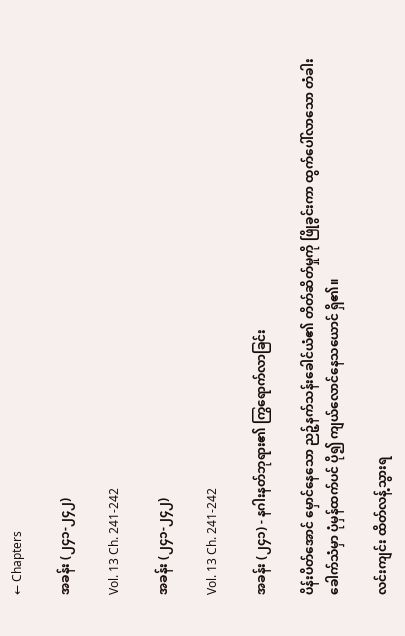← Chapters

အခန်း (၂၄၁-၂၄၂)

Vol. 13 Ch. 241-242

အခန်း (၂၄၁-၂၄၂)

Vol. 13 Ch. 241-242

အခန်း (၂၄၁) - နဂါးနတ်ဘုရား၏ ကြွရောက်လာခြင်း

ပိန်းပိတ်အောင် မှောင်နေသော ညဉ့်နက်သန်းခေါင်ယံ၏ တိတ်ဆိတ်မှုကို ဖြိုခွင်းကာ ထွက်ပေါ်လာသော တံခါးခေါက်သံမှာ ပုံမှန်ထက်ပင် ပို၍ ကျယ်လောင်နေသယောင် ရှိ၏။

လင်းကျင်း ထိတ်လန့်သွားရ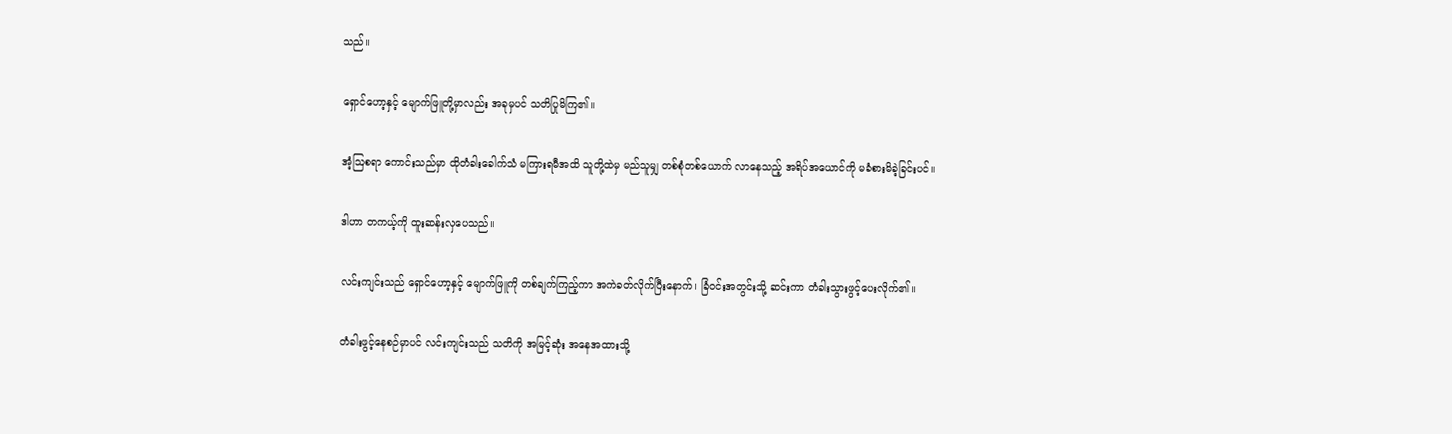သည်။

ရှောင်ဟော့နှင့် မျောက်ဖြူတို့မှာလည်း အခုမှပင် သတိပြုမိကြ၏။

အံ့ဩစရာ ကောင်းသည်မှာ ထိုတံခါးခေါက်သံ မကြားရမီအထိ သူတို့ထဲမှ မည်သူမျှ တစ်စုံတစ်ယောက် လာနေသည့် အရိပ်အယောင်ကို မခံစားမိခဲ့ခြင်းပင်။

ဒါဟာ တကယ့်ကို ထူးဆန်းလှပေသည်။

လင်းကျင်းသည် ရှောင်ဟော့နှင့် မျောက်ဖြူကို တစ်ချက်ကြည့်ကာ အကဲခတ်လိုက်ပြီးနောက်၊ ခြံဝင်းအတွင်းသို့ ဆင်းကာ တံခါးသွားဖွင့်ပေးလိုက်၏။

တံခါးဖွင့်နေစဉ်မှာပင် လင်းကျင်းသည် သတိကို အမြင့်ဆုံး အနေအထားသို့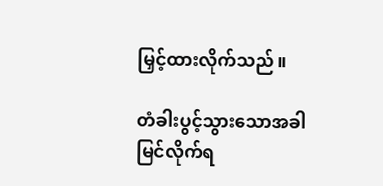မြှင့်ထားလိုက်သည်။

တံခါးပွင့်သွားသောအခါ မြင်လိုက်ရ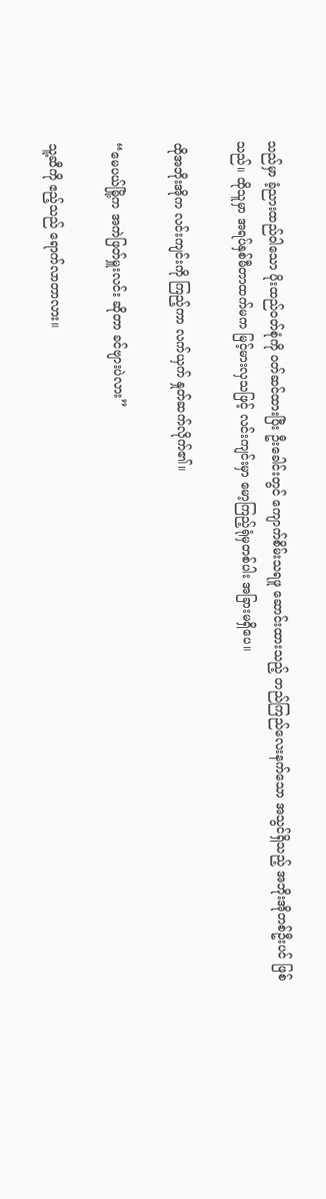သည်မှာ ခံ့ညားထည်ဝါသော ပိုးထည်ဝတ်စုံကို ဝတ်ဆင်ထားပြီး ဦးခေါင်းတွင် ကျောက်စိမ်းသရဖူ ဆောင်းထားသည့် တည်ကြည်လေးနက်သော အသွင်ရှိသည့် အဘိုးအိုတစ်ဦးပင် ဖြစ်သည်။ ထိုသူမှာ အရပ်နှစ်မီတာထက်မက မြင့်မားလှသဖြင့် လင်းကျင်းမှာ မော့ကြည့်ရုံမှတစ်ပါး အခြားမရှိပေ။

ထိုအဘိုးအိုက လင်းကျင်းကို ကြည့်ကာ လက်ယှက် နှုတ်ဆက်လိုက်၏။

“မေပယ်မြို့က အကဲဖြတ်မှူးလင်း ဆိုတာ ခင်ဗျားပဲလား”

သူ့ဆီကို ဧည့်သည် ရောက်လာတာလား။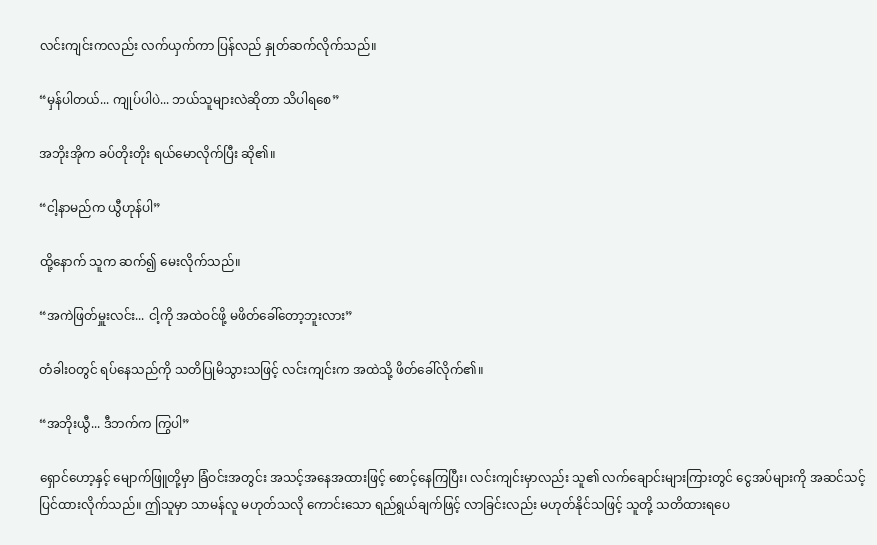လင်းကျင်းကလည်း လက်ယှက်ကာ ပြန်လည် နှုတ်ဆက်လိုက်သည်။

“မှန်ပါတယ်... ကျုပ်ပါပဲ... ဘယ်သူများလဲဆိုတာ သိပါရစေ”

အဘိုးအိုက ခပ်တိုးတိုး ရယ်မောလိုက်ပြီး ဆို၏။

“ငါ့နာမည်က ယွီဟုန်ပါ”

ထို့နောက် သူက ဆက်၍ မေးလိုက်သည်။

“အကဲဖြတ်မှူးလင်း... ငါ့ကို အထဲဝင်ဖို့ မဖိတ်ခေါ်တော့ဘူးလား”

တံခါးဝတွင် ရပ်နေသည်ကို သတိပြုမိသွားသဖြင့် လင်းကျင်းက အထဲသို့ ဖိတ်ခေါ်လိုက်၏။

“အဘိုးယွီ... ဒီဘက်က ကြွပါ”

ရှောင်ဟော့နှင့် မျောက်ဖြူတို့မှာ ခြံဝင်းအတွင်း အသင့်အနေအထားဖြင့် စောင့်နေကြပြီး၊ လင်းကျင်းမှာလည်း သူ၏ လက်ချောင်းများကြားတွင် ငွေအပ်များကို အဆင်သင့် ပြင်ထားလိုက်သည်။ ဤသူမှာ သာမန်လူ မဟုတ်သလို ကောင်းသော ရည်ရွယ်ချက်ဖြင့် လာခြင်းလည်း မဟုတ်နိုင်သဖြင့် သူတို့ သတိထားရပေ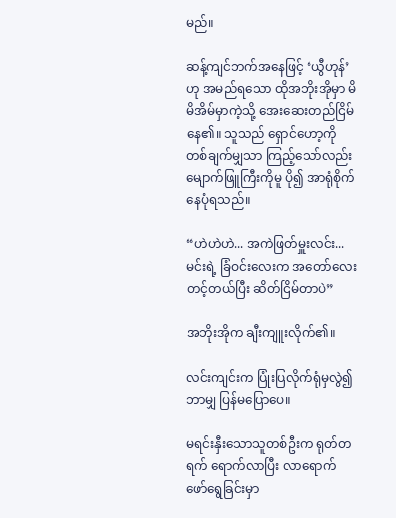မည်။

ဆန့်ကျင်ဘက်အနေဖြင့် ‘ယွီဟုန်’ ဟု အမည်ရသော ထိုအဘိုးအိုမှာ မိမိအိမ်မှာကဲ့သို့ အေးဆေးတည်ငြိမ်နေ၏။ သူသည် ရှောင်ဟော့ကို တစ်ချက်မျှသာ ကြည့်သော်လည်း မျောက်ဖြူကြီးကိုမူ ပို၍ အာရုံစိုက်နေပုံရသည်။

“ဟဲဟဲဟဲ... အကဲဖြတ်မှူးလင်း... မင်းရဲ့ ခြံဝင်းလေးက အတော်လေး တင့်တယ်ပြီး ဆိတ်ငြိမ်တာပဲ”

အဘိုးအိုက ချီးကျူးလိုက်၏။

လင်းကျင်းက ပြုံးပြလိုက်ရုံမှလွဲ၍ ဘာမျှ ပြန်မပြောပေ။

မရင်းနှီးသောသူတစ်ဦးက ရုတ်တရက် ရောက်လာပြီး လာရောက် ဖော်ရွေခြင်းမှာ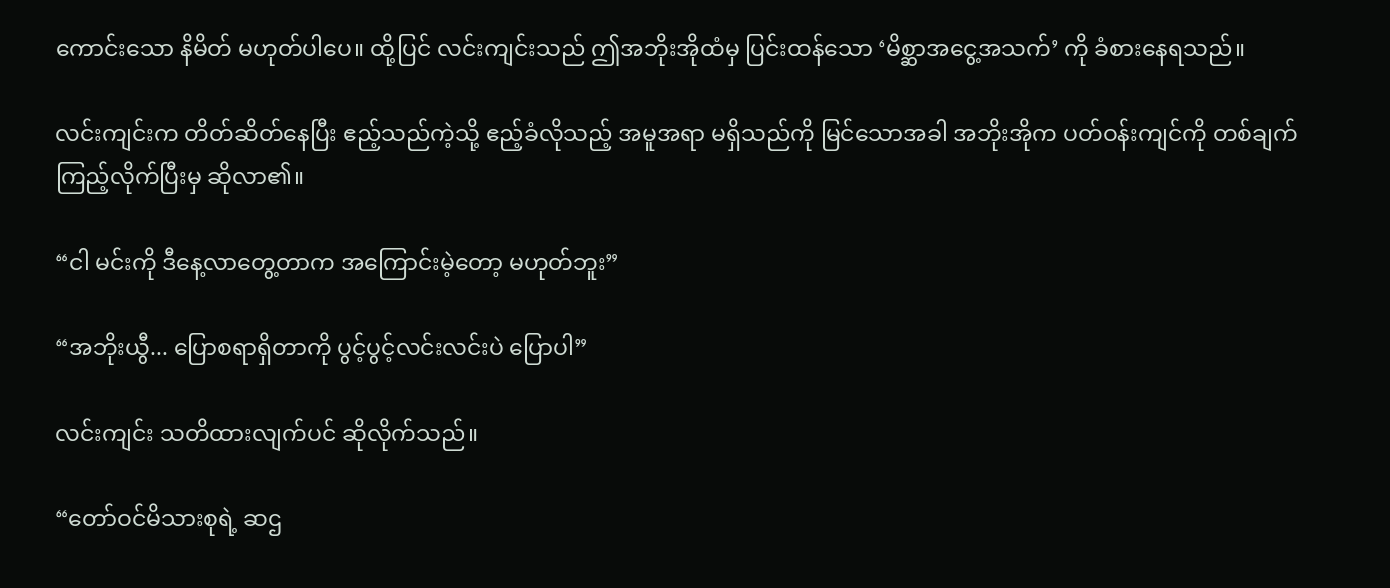ကောင်းသော နိမိတ် မဟုတ်ပါပေ။ ထို့ပြင် လင်းကျင်းသည် ဤအဘိုးအိုထံမှ ပြင်းထန်သော ‘မိစ္ဆာအငွေ့အသက်’ ကို ခံစားနေရသည်။

လင်းကျင်းက တိတ်ဆိတ်နေပြီး ဧည့်သည်ကဲ့သို့ ဧည့်ခံလိုသည့် အမူအရာ မရှိသည်ကို မြင်သောအခါ အဘိုးအိုက ပတ်ဝန်းကျင်ကို တစ်ချက်ကြည့်လိုက်ပြီးမှ ဆိုလာ၏။

“ငါ မင်းကို ဒီနေ့လာတွေ့တာက အကြောင်းမဲ့တော့ မဟုတ်ဘူး”

“အဘိုးယွီ... ပြောစရာရှိတာကို ပွင့်ပွင့်လင်းလင်းပဲ ပြောပါ”

လင်းကျင်း သတိထားလျက်ပင် ဆိုလိုက်သည်။

“တော်ဝင်မိသားစုရဲ့ ဆဌ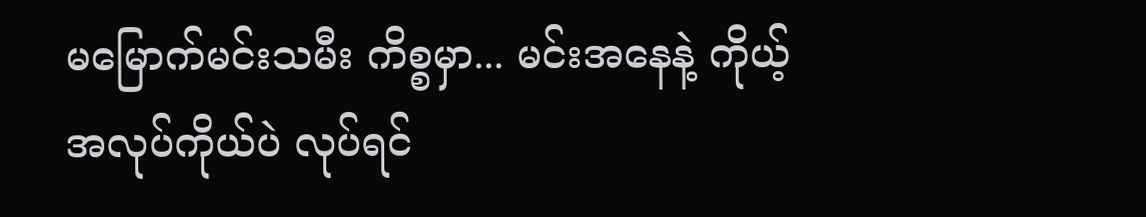မမြောက်မင်းသမီး ကိစ္စမှာ... မင်းအနေနဲ့ ကိုယ့်အလုပ်ကိုယ်ပဲ လုပ်ရင်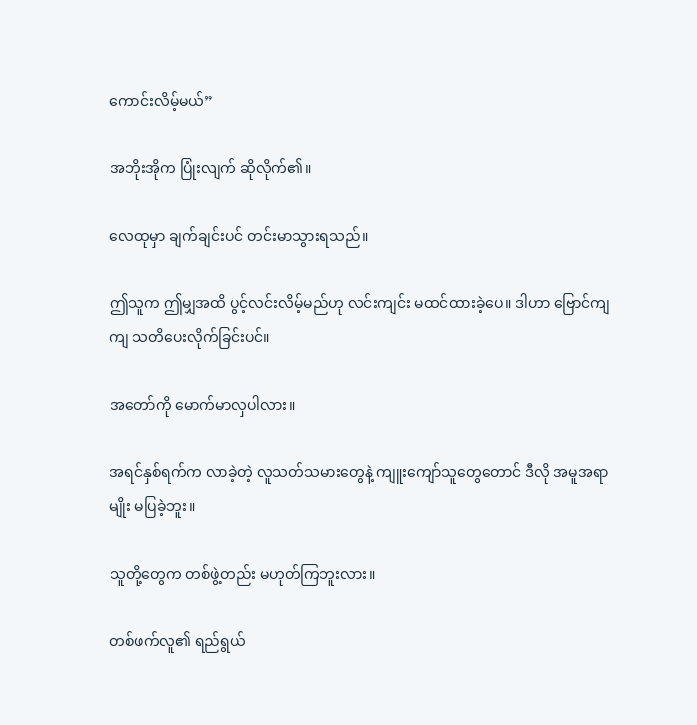ကောင်းလိမ့်မယ်”

အဘိုးအိုက ပြုံးလျက် ဆိုလိုက်၏။

လေထုမှာ ချက်ချင်းပင် တင်းမာသွားရသည်။

ဤသူက ဤမျှအထိ ပွင့်လင်းလိမ့်မည်ဟု လင်းကျင်း မထင်ထားခဲ့ပေ။ ဒါဟာ ဗြောင်ကျကျ သတိပေးလိုက်ခြင်းပင်။

အတော်ကို မောက်မာလှပါလား။

အရင်နှစ်ရက်က လာခဲ့တဲ့ လူသတ်သမားတွေနဲ့ ကျူးကျော်သူတွေတောင် ဒီလို အမူအရာမျိုး မပြခဲ့ဘူး။

သူတို့တွေက တစ်ဖွဲ့တည်း မဟုတ်ကြဘူးလား။

တစ်ဖက်လူ၏ ရည်ရွယ်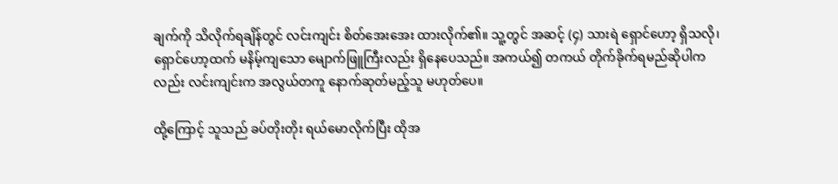ချက်ကို သိလိုက်ရချိန်တွင် လင်းကျင်း စိတ်အေးအေး ထားလိုက်၏။ သူ့တွင် အဆင့် (၄) သားရဲ ရှောင်ဟော့ ရှိသလို၊ ရှောင်ဟော့ထက် မနိမ့်ကျသော မျောက်ဖြူကြီးလည်း ရှိနေပေသည်။ အကယ်၍ တကယ် တိုက်ခိုက်ရမည်ဆိုပါကလည်း လင်းကျင်းက အလွယ်တကူ နောက်ဆုတ်မည့်သူ မဟုတ်ပေ။

ထို့ကြောင့် သူသည် ခပ်တိုးတိုး ရယ်မောလိုက်ပြီး ထိုအ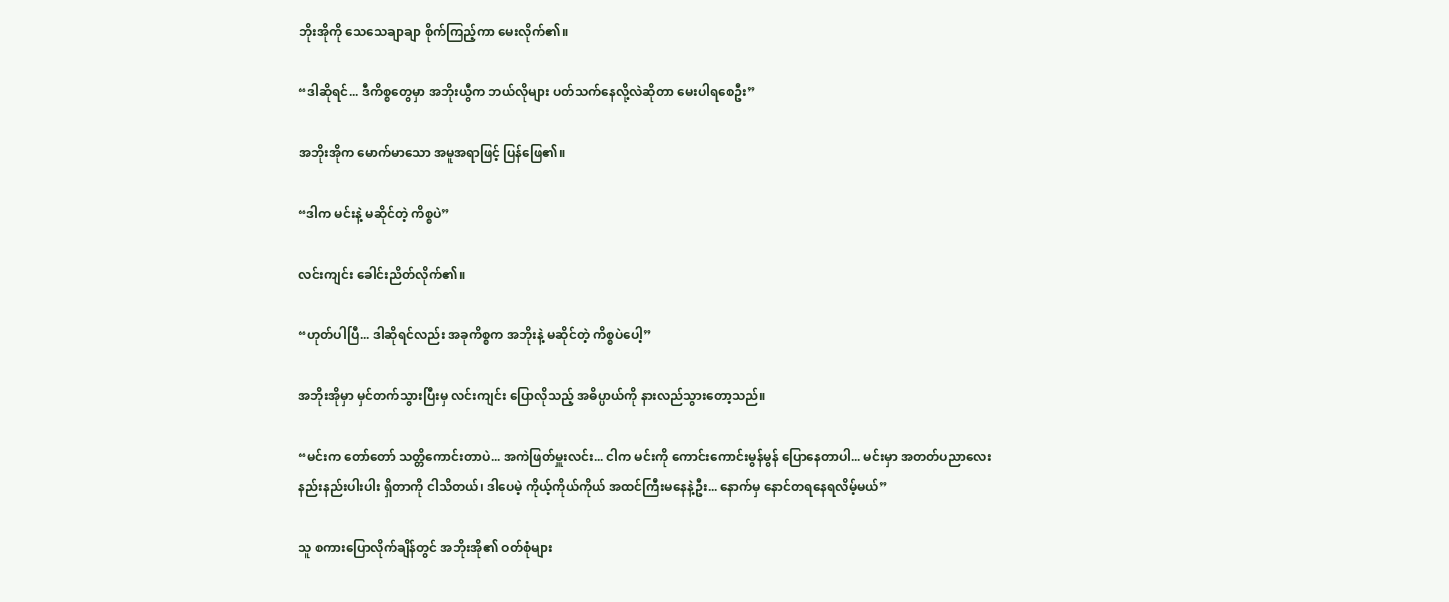ဘိုးအိုကို သေသေချာချာ စိုက်ကြည့်ကာ မေးလိုက်၏။

“ဒါဆိုရင်... ဒီကိစ္စတွေမှာ အဘိုးယွီက ဘယ်လိုများ ပတ်သက်နေလို့လဲဆိုတာ မေးပါရစေဦး”

အဘိုးအိုက မောက်မာသော အမူအရာဖြင့် ပြန်ဖြေ၏။

“ဒါက မင်းနဲ့ မဆိုင်တဲ့ ကိစ္စပဲ”

လင်းကျင်း ခေါင်းညိတ်လိုက်၏။

“ဟုတ်ပါပြီ... ဒါဆိုရင်လည်း အခုကိစ္စက အဘိုးနဲ့ မဆိုင်တဲ့ ကိစ္စပဲပေါ့”

အဘိုးအိုမှာ မှင်တက်သွားပြီးမှ လင်းကျင်း ပြောလိုသည့် အဓိပ္ပာယ်ကို နားလည်သွားတော့သည်။

“မင်းက တော်တော် သတ္တိကောင်းတာပဲ... အကဲဖြတ်မှူးလင်း... ငါက မင်းကို ကောင်းကောင်းမွန်မွန် ပြောနေတာပါ... မင်းမှာ အတတ်ပညာလေး နည်းနည်းပါးပါး ရှိတာကို ငါသိတယ်၊ ဒါပေမဲ့ ကိုယ့်ကိုယ်ကိုယ် အထင်ကြီးမနေနဲ့ဦး... နောက်မှ နောင်တရနေရလိမ့်မယ်”

သူ စကားပြောလိုက်ချိန်တွင် အဘိုးအို၏ ဝတ်စုံများ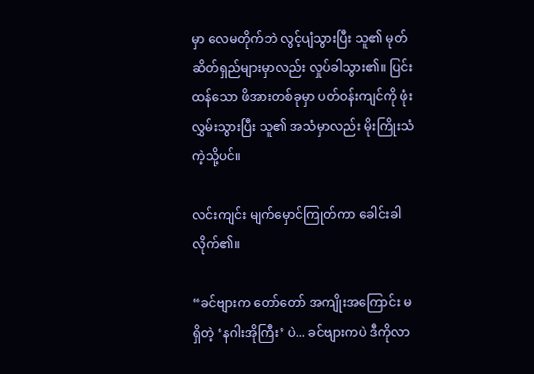မှာ လေမတိုက်ဘဲ လွင့်ပျံသွားပြီး သူ၏ မုတ်ဆိတ်ရှည်များမှာလည်း လှုပ်ခါသွား၏။ ပြင်းထန်သော ဖိအားတစ်ခုမှာ ပတ်ဝန်းကျင်ကို ဖုံးလွှမ်းသွားပြီး သူ၏ အသံမှာလည်း မိုးကြိုးသံကဲ့သို့ပင်။

လင်းကျင်း မျက်မှောင်ကြုတ်ကာ ခေါင်းခါလိုက်၏။

“ခင်ဗျားက တော်တော် အကျိုးအကြောင်း မရှိတဲ့ ‘နဂါးအိုကြီး’ ပဲ... ခင်ဗျားကပဲ ဒီကိုလာ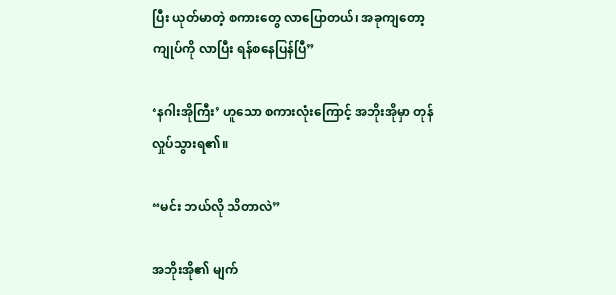ပြီး ယုတ်မာတဲ့ စကားတွေ လာပြောတယ်၊ အခုကျတော့ ကျုပ်ကို လာပြီး ရန်စနေပြန်ပြီ”

‘နဂါးအိုကြီး’ ဟူသော စကားလုံးကြောင့် အဘိုးအိုမှာ တုန်လှုပ်သွားရ၏။

“မင်း ဘယ်လို သိတာလဲ”

အဘိုးအို၏ မျက်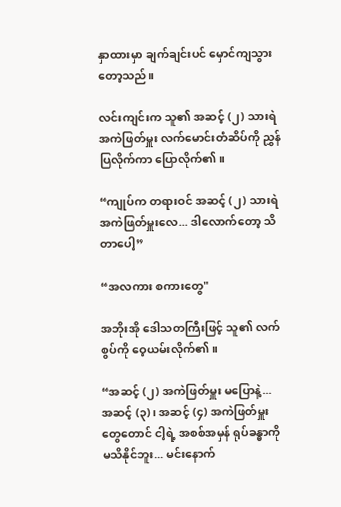နှာထားမှာ ချက်ချင်းပင် မှောင်ကျသွားတော့သည်။

လင်းကျင်းက သူ၏ အဆင့် (၂) သားရဲအကဲဖြတ်မှူး လက်မောင်းတံဆိပ်ကို ညွှန်ပြလိုက်ကာ ပြောလိုက်၏။

“ကျုပ်က တရားဝင် အဆင့် (၂) သားရဲအကဲဖြတ်မှူးလေ... ဒါလောက်တော့ သိတာပေါ့”

“အလကား စကားတွေ"

အဘိုးအို ဒေါသတကြီးဖြင့် သူ၏ လက်စွပ်ကို ဝေ့ယမ်းလိုက်၏။

“အဆင့် (၂) အကဲဖြတ်မှူး မပြောနဲ့... အဆင့် (၃)၊ အဆင့် (၄) အကဲဖြတ်မှူးတွေတောင် ငါ့ရဲ့ အစစ်အမှန် ရုပ်ခန္ဓာကို မသိနိုင်ဘူး... မင်းနောက်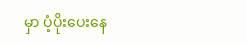မှာ ပံ့ပိုးပေးနေ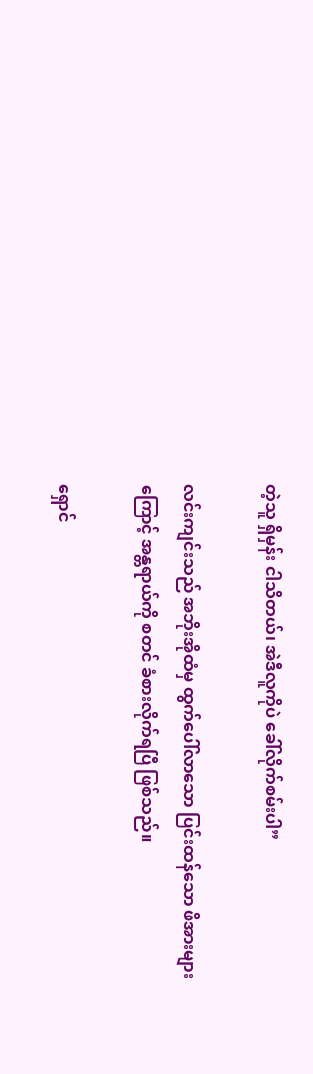တဲ့သူ ရှိမှန်း ငါသိတယ်၊ အဲဒီလူကိုပဲ ခေါ်လိုက်စမ်းပါ”

လင်းကျင်းသည် အဘိုးအိုထံမှ ထွက်ပေါ်လာသော ပြင်းထန်သော ဖိအားများကြောင့် အန္တရာယ်ကို စတင် ခံစားလိုက်ရပြီ ဖြစ်သည်။

ရှောင်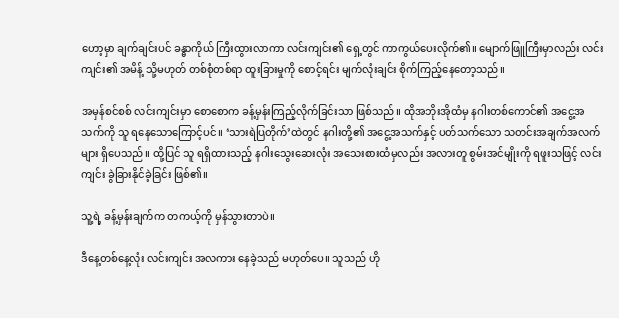ဟော့မှာ ချက်ချင်းပင် ခန္ဓာကိုယ် ကြီးထွားလာကာ လင်းကျင်း၏ ရှေ့တွင် ကာကွယ်ပေးလိုက်၏။ မျောက်ဖြူကြီးမှာလည်း လင်းကျင်း၏ အမိန့် သို့မဟုတ် တစ်စုံတစ်ရာ ထူးခြားမှုကို စောင့်ရင်း မျက်လုံးချင်း စိုက်ကြည့်နေတော့သည်။

အမှန်စင်စစ် လင်းကျင်းမှာ စောစောက ခန့်မှန်းကြည့်လိုက်ခြင်းသာ ဖြစ်သည်။ ထိုအဘိုးအိုထံမှ နဂါးတစ်ကောင်၏ အငွေ့အသက်ကို သူ ရနေသောကြောင့်ပင်။ ‘သားရဲပြတိုက်’ထဲတွင် နဂါးတို့၏ အငွေ့အသက်နှင့် ပတ်သက်သော သတင်းအချက်အလက်များ ရှိပေသည်။ ထို့ပြင် သူ ရရှိထားသည့် နဂါးသွေးဆေးလုံး အသေးစားထံမှလည်း အလားတူ စွမ်းအင်မျိုးကို ရဖူးသဖြင့် လင်းကျင်း ခွဲခြားနိုင်ခဲ့ခြင်း ဖြစ်၏။

သူ့ရဲ့ ခန့်မှန်းချက်က တကယ့်ကို မှန်သွားတာပဲ။

ဒီနေ့တစ်နေ့လုံး လင်းကျင်း အလကား နေခဲ့သည် မဟုတ်ပေ။ သူသည် ဟို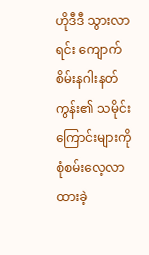ဟိုဒီဒီ သွားလာရင်း ကျောက်စိမ်းနဂါးနတ်ကွန်း၏ သမိုင်းကြောင်းများကို စုံစမ်းလေ့လာထားခဲ့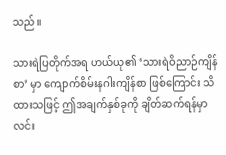သည်။

သားရဲပြတိုက်အရ ဟယ်ယု၏ ‘သားရဲဝိညာဉ်ကျိန်စာ’ မှာ ကျောက်စိမ်းနဂါးကျိန်စာ ဖြစ်ကြောင်း သိထားသဖြင့် ဤအချက်နှစ်ခုကို ချိတ်ဆက်ရန်မှာ လင်း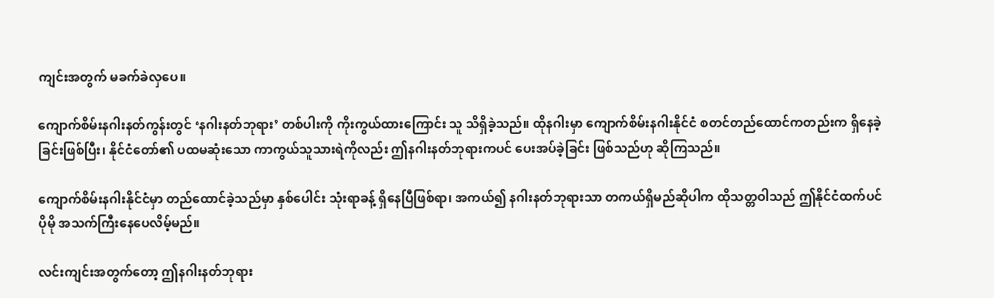ကျင်းအတွက် မခက်ခဲလှပေ။

ကျောက်စိမ်းနဂါးနတ်ကွန်းတွင် ‘နဂါးနတ်ဘုရား’ တစ်ပါးကို ကိုးကွယ်ထားကြောင်း သူ သိရှိခဲ့သည်။ ထိုနဂါးမှာ ကျောက်စိမ်းနဂါးနိုင်ငံ စတင်တည်ထောင်ကတည်းက ရှိနေခဲ့ခြင်းဖြစ်ပြီး၊ နိုင်ငံတော်၏ ပထမဆုံးသော ကာကွယ်သူသားရဲကိုလည်း ဤနဂါးနတ်ဘုရားကပင် ပေးအပ်ခဲ့ခြင်း ဖြစ်သည်ဟု ဆိုကြသည်။

ကျောက်စိမ်းနဂါးနိုင်ငံမှာ တည်ထောင်ခဲ့သည်မှာ နှစ်ပေါင်း သုံးရာခန့် ရှိနေပြီဖြစ်ရာ၊ အကယ်၍ နဂါးနတ်ဘုရားသာ တကယ်ရှိမည်ဆိုပါက ထိုသတ္တဝါသည် ဤနိုင်ငံထက်ပင် ပိုမို အသက်ကြီးနေပေလိမ့်မည်။

လင်းကျင်းအတွက်တော့ ဤနဂါးနတ်ဘုရား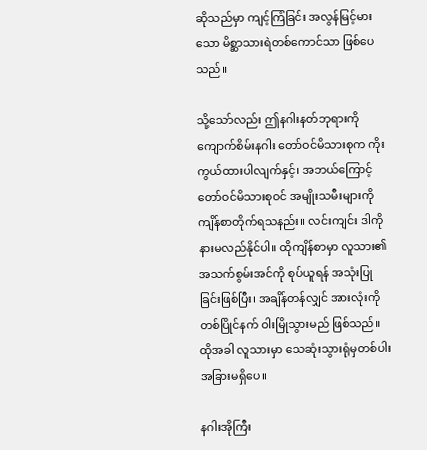ဆိုသည်မှာ ကျင့်ကြံခြင်း အလွန်မြင့်မားသော မိစ္ဆာသားရဲတစ်ကောင်သာ ဖြစ်ပေသည်။

သို့သော်လည်း ဤနဂါးနတ်ဘုရားကို ကျောက်စိမ်းနဂါး တော်ဝင်မိသားစုက ကိုးကွယ်ထားပါလျက်နှင့်၊ အဘယ်ကြောင့် တော်ဝင်မိသားစုဝင် အမျိုးသမီးများကို ကျိန်စာတိုက်ရသနည်း။ လင်းကျင်း ဒါကို နားမလည်နိုင်ပါ။ ထိုကျိန်စာမှာ လူသား၏ အသက်စွမ်းအင်ကို စုပ်ယူရန် အသုံးပြုခြင်းဖြစ်ပြီး၊ အချိန်တန်လျှင် အားလုံးကို တစ်ပြိုင်နက် ဝါးမြိုသွားမည် ဖြစ်သည်။ ထိုအခါ လူသားမှာ သေဆုံးသွားရုံမှတစ်ပါး အခြားမရှိပေ။

နဂါးအိုကြီး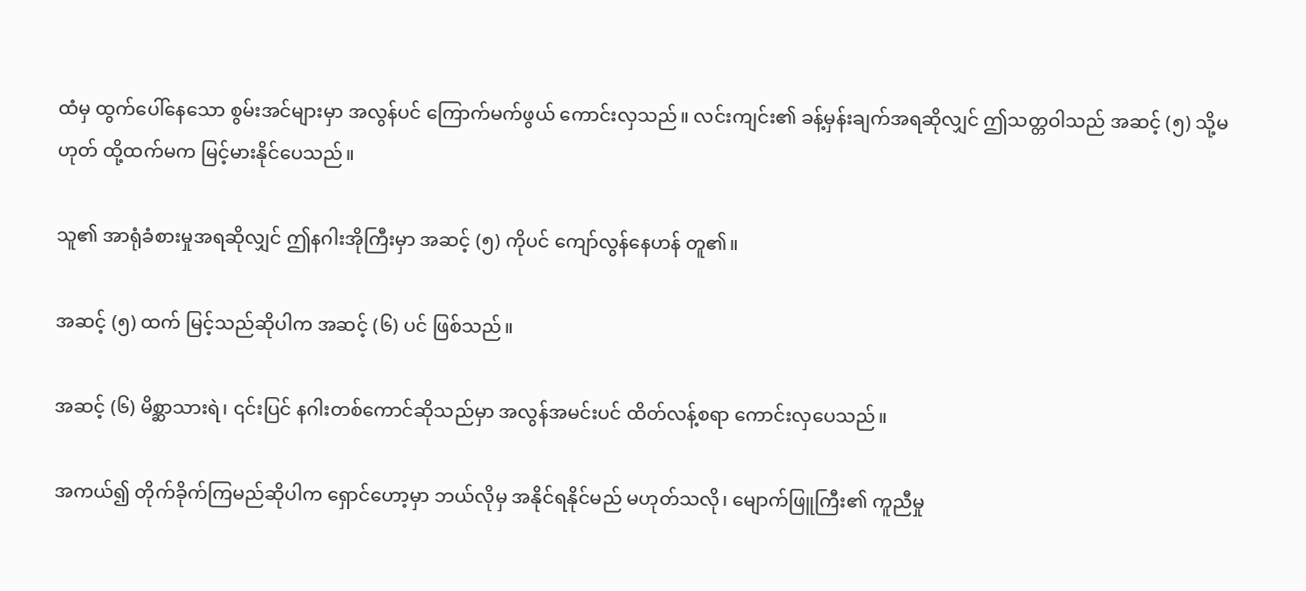ထံမှ ထွက်ပေါ်နေသော စွမ်းအင်များမှာ အလွန်ပင် ကြောက်မက်ဖွယ် ကောင်းလှသည်။ လင်းကျင်း၏ ခန့်မှန်းချက်အရဆိုလျှင် ဤသတ္တဝါသည် အဆင့် (၅) သို့မဟုတ် ထို့ထက်မက မြင့်မားနိုင်ပေသည်။

သူ၏ အာရုံခံစားမှုအရဆိုလျှင် ဤနဂါးအိုကြီးမှာ အဆင့် (၅) ကိုပင် ကျော်လွန်နေဟန် တူ၏။

အဆင့် (၅) ထက် မြင့်သည်ဆိုပါက အဆင့် (၆) ပင် ဖြစ်သည်။

အဆင့် (၆) မိစ္ဆာသားရဲ၊ ၎င်းပြင် နဂါးတစ်ကောင်ဆိုသည်မှာ အလွန်အမင်းပင် ထိတ်လန့်စရာ ကောင်းလှပေသည်။

အကယ်၍ တိုက်ခိုက်ကြမည်ဆိုပါက ရှောင်ဟော့မှာ ဘယ်လိုမှ အနိုင်ရနိုင်မည် မဟုတ်သလို၊ မျောက်ဖြူကြီး၏ ကူညီမှု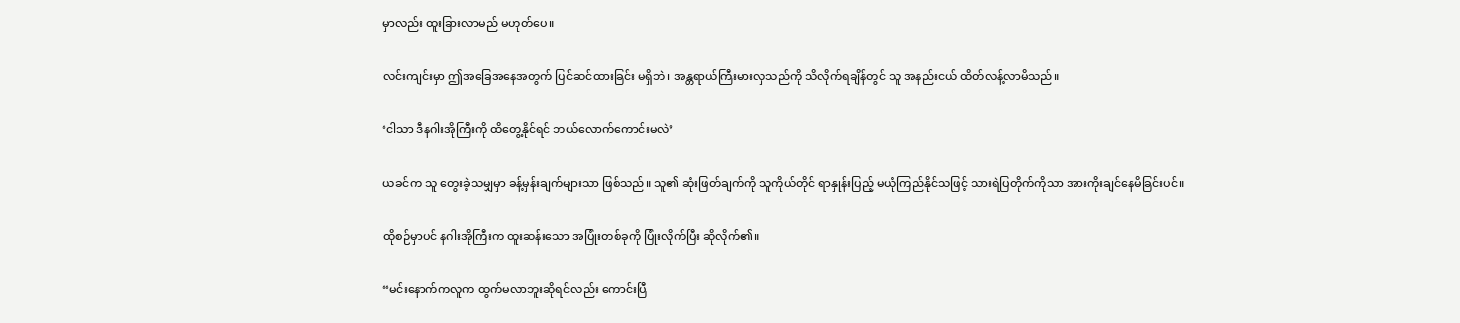မှာလည်း ထူးခြားလာမည် မဟုတ်ပေ။

လင်းကျင်းမှာ ဤအခြေအနေအတွက် ပြင်ဆင်ထားခြင်း မရှိဘဲ၊ အန္တရာယ်ကြီးမားလှသည်ကို သိလိုက်ရချိန်တွင် သူ အနည်းငယ် ထိတ်လန့်လာမိသည်။

‘ငါသာ ဒီနဂါးအိုကြီးကို ထိတွေ့နိုင်ရင် ဘယ်လောက်ကောင်းမလဲ’

ယခင်က သူ တွေးခဲ့သမျှမှာ ခန့်မှန်းချက်များသာ ဖြစ်သည်။ သူ၏ ဆုံးဖြတ်ချက်ကို သူကိုယ်တိုင် ရာနှုန်းပြည့် မယုံကြည်နိုင်သဖြင့် သားရဲပြတိုက်ကိုသာ အားကိုးချင်နေမိခြင်းပင်။

ထိုစဉ်မှာပင် နဂါးအိုကြီးက ထူးဆန်းသော အပြုံးတစ်ခုကို ပြုံးလိုက်ပြီး ဆိုလိုက်၏။

“မင်းနောက်ကလူက ထွက်မလာဘူးဆိုရင်လည်း ကောင်းပြီ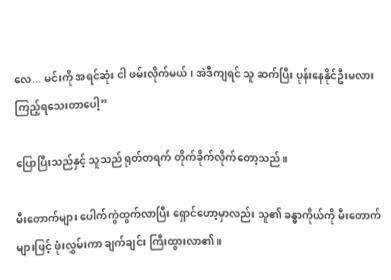လေ... မင်းကို အရင်ဆုံး ငါ ဖမ်းလိုက်မယ်၊ အဲဒီကျရင် သူ ဆက်ပြီး ပုန်းနေနိုင်ဦးမလား ကြည့်ရသေးတာပေါ့”

ပြောပြီးသည်နှင့် သူသည် ရုတ်တရက် တိုက်ခိုက်လိုက်တော့သည်။

မီးတောက်များ ပေါက်ကွဲထွက်လာပြီး ရှောင်ဟော့မှာလည်း သူ၏ ခန္ဓာကိုယ်ကို မီးတောက်များဖြင့် ဖုံးလွှမ်းကာ ချက်ချင်း ကြီးထွားလာ၏။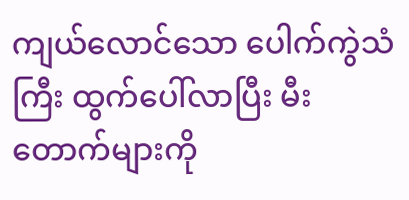ကျယ်လောင်သော ပေါက်ကွဲသံကြီး ထွက်ပေါ်လာပြီး မီးတောက်များကို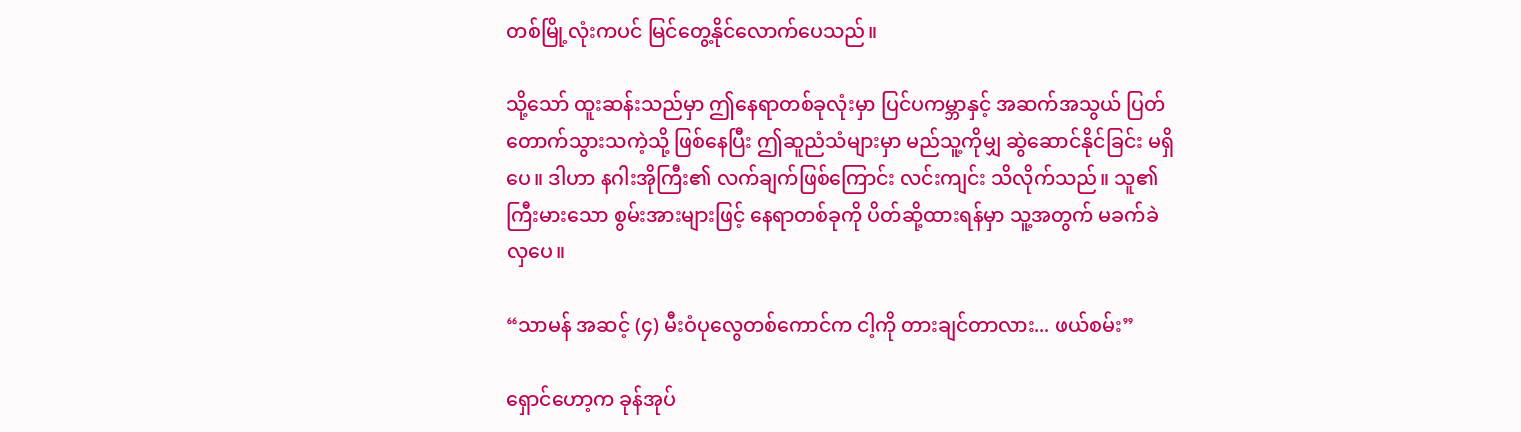တစ်မြို့လုံးကပင် မြင်တွေ့နိုင်လောက်ပေသည်။

သို့သော် ထူးဆန်းသည်မှာ ဤနေရာတစ်ခုလုံးမှာ ပြင်ပကမ္ဘာနှင့် အဆက်အသွယ် ပြတ်တောက်သွားသကဲ့သို့ ဖြစ်နေပြီး ဤဆူညံသံများမှာ မည်သူ့ကိုမျှ ဆွဲဆောင်နိုင်ခြင်း မရှိပေ။ ဒါဟာ နဂါးအိုကြီး၏ လက်ချက်ဖြစ်ကြောင်း လင်းကျင်း သိလိုက်သည်။ သူ၏ ကြီးမားသော စွမ်းအားများဖြင့် နေရာတစ်ခုကို ပိတ်ဆို့ထားရန်မှာ သူ့အတွက် မခက်ခဲလှပေ။

“သာမန် အဆင့် (၄) မီးဝံပုလွေတစ်ကောင်က ငါ့ကို တားချင်တာလား... ဖယ်စမ်း”

ရှောင်ဟော့က ခုန်အုပ်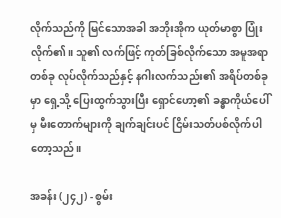လိုက်သည်ကို မြင်သောအခါ အဘိုးအိုက ယုတ်မာစွာ ပြုံးလိုက်၏။ သူ၏ လက်ဖြင့် ကုတ်ခြစ်လိုက်သော အမူအရာတစ်ခု လုပ်လိုက်သည်နှင့် နဂါးလက်သည်း၏ အရိပ်တစ်ခုမှာ ရှေ့သို့ ပြေးထွက်သွားပြီး ရှောင်ဟော့၏ ခန္ဓာကိုယ်ပေါ်မှ မီးတောက်များကို ချက်ချင်းပင် ငြိမ်းသတ်ပစ်လိုက်ပါတော့သည်။

အခန်း (၂၄၂) - စွမ်း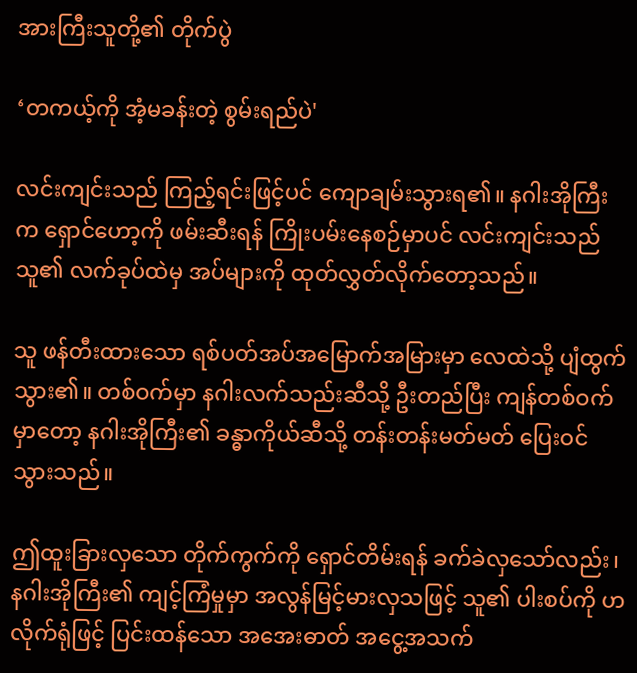အားကြီးသူတို့၏ တိုက်ပွဲ

‘တကယ့်ကို အံ့မခန်းတဲ့ စွမ်းရည်ပဲ'

လင်းကျင်းသည် ကြည့်ရင်းဖြင့်ပင် ကျောချမ်းသွားရ၏။ နဂါးအိုကြီးက ရှောင်ဟော့ကို ဖမ်းဆီးရန် ကြိုးပမ်းနေစဉ်မှာပင် လင်းကျင်းသည် သူ၏ လက်ခုပ်ထဲမှ အပ်များကို ထုတ်လွှတ်လိုက်တော့သည်။

သူ ဖန်တီးထားသော ရစ်ပတ်အပ်အမြောက်အမြားမှာ လေထဲသို့ ပျံထွက်သွား၏။ တစ်ဝက်မှာ နဂါးလက်သည်းဆီသို့ ဦးတည်ပြီး ကျန်တစ်ဝက်မှာတော့ နဂါးအိုကြီး၏ ခန္ဓာကိုယ်ဆီသို့ တန်းတန်းမတ်မတ် ပြေးဝင်သွားသည်။

ဤထူးခြားလှသော တိုက်ကွက်ကို ရှောင်တိမ်းရန် ခက်ခဲလှသော်လည်း၊ နဂါးအိုကြီး၏ ကျင့်ကြံမှုမှာ အလွန်မြင့်မားလှသဖြင့် သူ၏ ပါးစပ်ကို ဟလိုက်ရုံဖြင့် ပြင်းထန်သော အအေးဓာတ် အငွေ့အသက်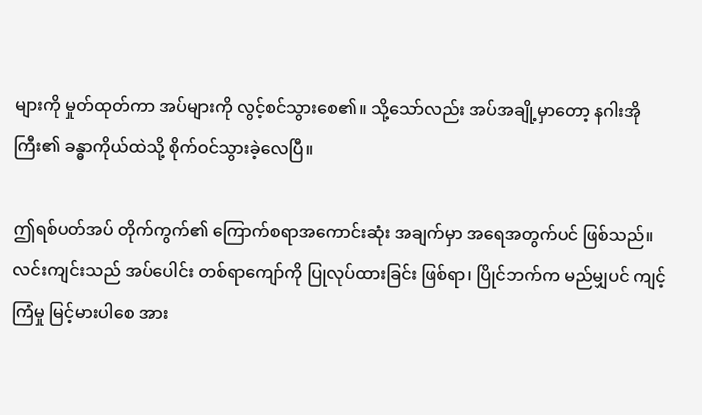များကို မှုတ်ထုတ်ကာ အပ်များကို လွင့်စင်သွားစေ၏။ သို့သော်လည်း အပ်အချို့မှာတော့ နဂါးအိုကြီး၏ ခန္ဓာကိုယ်ထဲသို့ စိုက်ဝင်သွားခဲ့လေပြီ။

ဤရစ်ပတ်အပ် တိုက်ကွက်၏ ကြောက်စရာအကောင်းဆုံး အချက်မှာ အရေအတွက်ပင် ဖြစ်သည်။ လင်းကျင်းသည် အပ်ပေါင်း တစ်ရာကျော်ကို ပြုလုပ်ထားခြင်း ဖြစ်ရာ၊ ပြိုင်ဘက်က မည်မျှပင် ကျင့်ကြံမှု မြင့်မားပါစေ အား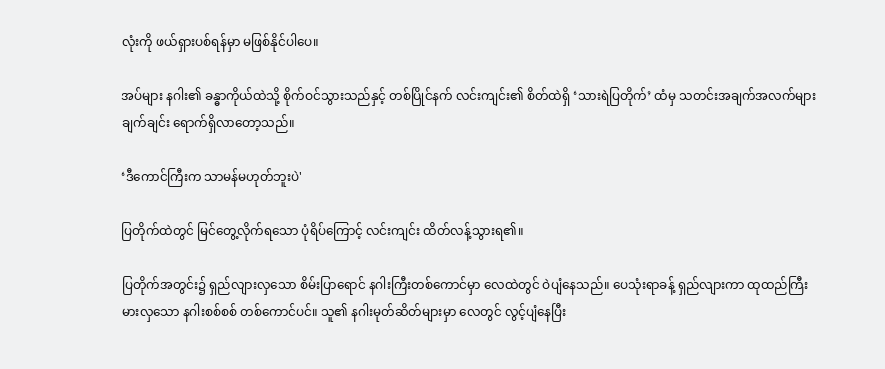လုံးကို ဖယ်ရှားပစ်ရန်မှာ မဖြစ်နိုင်ပါပေ။

အပ်များ နဂါး၏ ခန္ဓာကိုယ်ထဲသို့ စိုက်ဝင်သွားသည်နှင့် တစ်ပြိုင်နက် လင်းကျင်း၏ စိတ်ထဲရှိ ‘သားရဲပြတိုက်’ ထံမှ သတင်းအချက်အလက်များ ချက်ချင်း ရောက်ရှိလာတော့သည်။

‘ဒီကောင်ကြီးက သာမန်မဟုတ်ဘူးပဲ'

ပြတိုက်ထဲတွင် မြင်တွေ့လိုက်ရသော ပုံရိပ်ကြောင့် လင်းကျင်း ထိတ်လန့်သွားရ၏။

ပြတိုက်အတွင်း၌ ရှည်လျားလှသော စိမ်းပြာရောင် နဂါးကြီးတစ်ကောင်မှာ လေထဲတွင် ဝဲပျံနေသည်။ ပေသုံးရာခန့် ရှည်လျားကာ ထုထည်ကြီးမားလှသော နဂါးစစ်စစ် တစ်ကောင်ပင်။ သူ၏ နဂါးမုတ်ဆိတ်များမှာ လေတွင် လွင့်ပျံနေပြီး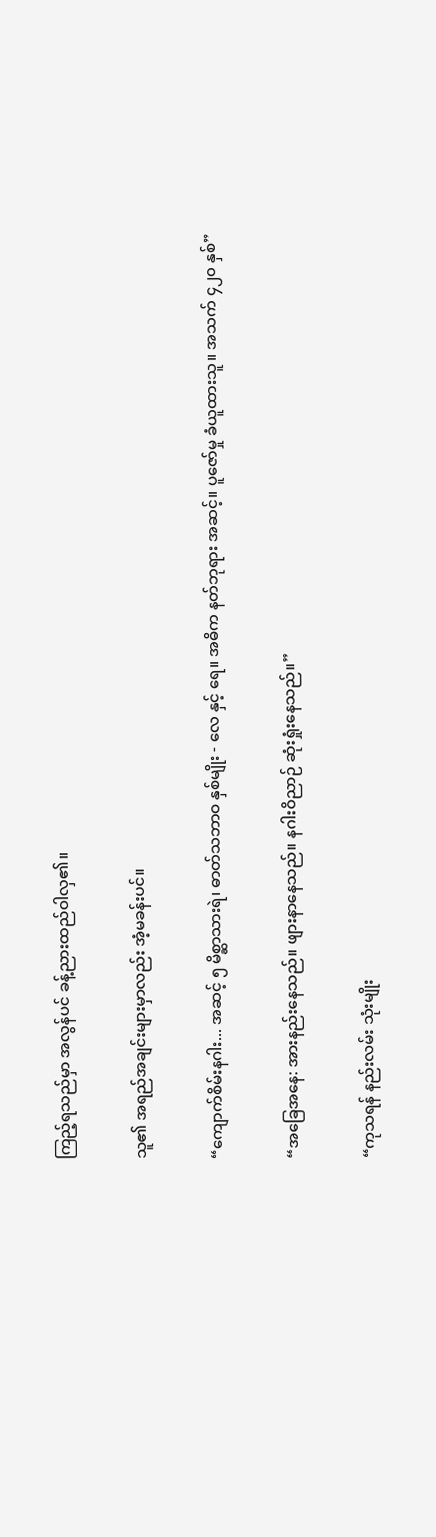ကြည့်ရသည်မှာ အလွန်ပင် ခန့်ညားထည်ဝါလှ၏။

သူ၏ အရည်အချင်းများမှာလည်း အံ့မခန်းပင်။

“ကျောက်စိမ်းနဂါး... အဆင့် ၅ မိစ္ဆာသားရဲ၊ ဓာတ်သဘာဝ နှစ်မျိုး - လေ နှင့် ရေ။ အဓိက နတ်ဘုရား အဆင့်။ ပူဇော်မှု ခံယူထားသူ။ အသက် ၄၂၀ နှစ်”

“အခြေအနေ: အားနည်းနေသည်။ ဖျားနာနေသည်။ နဂါးဝိညာဉ် ဆုံးရှုံးနေသည်။”

“ကုသရန် နည်းလမ်း သုံးမျိုး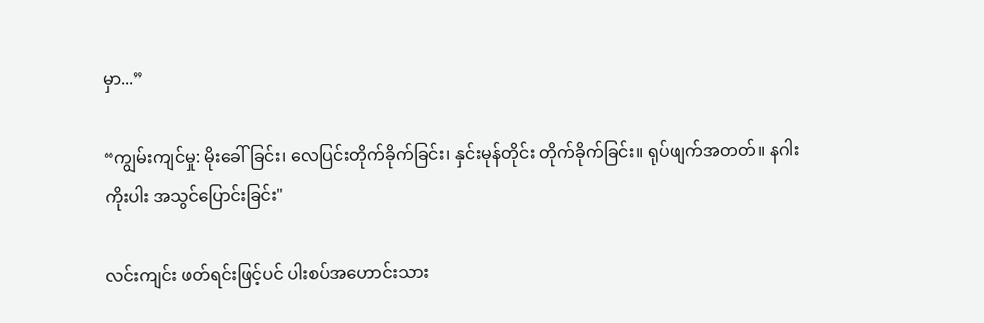မှာ...”

“ကျွမ်းကျင်မှု: မိုးခေါ်ခြင်း၊ လေပြင်းတိုက်ခိုက်ခြင်း၊ နှင်းမုန်တိုင်း တိုက်ခိုက်ခြင်း။ ရုပ်ဖျက်အတတ်။ နဂါးကိုးပါး အသွင်ပြောင်းခြင်း"

လင်းကျင်း ဖတ်ရင်းဖြင့်ပင် ပါးစပ်အဟောင်းသား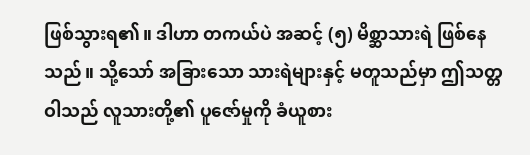ဖြစ်သွားရ၏။ ဒါဟာ တကယ်ပဲ အဆင့် (၅) မိစ္ဆာသားရဲ ဖြစ်နေသည်။ သို့သော် အခြားသော သားရဲများနှင့် မတူသည်မှာ ဤသတ္တဝါသည် လူသားတို့၏ ပူဇော်မှုကို ခံယူစား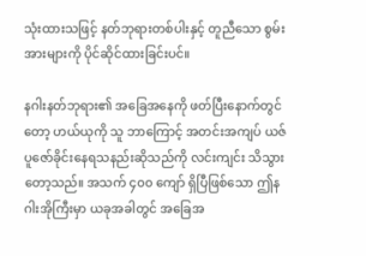သုံးထားသဖြင့် နတ်ဘုရားတစ်ပါးနှင့် တူညီသော စွမ်းအားများကို ပိုင်ဆိုင်ထားခြင်းပင်။

နဂါးနတ်ဘုရား၏ အခြေအနေကို ဖတ်ပြီးနောက်တွင်တော့ ဟယ်ယုကို သူ ဘာကြောင့် အတင်းအကျပ် ယဇ်ပူဇော်ခိုင်းနေရသနည်းဆိုသည်ကို လင်းကျင်း သိသွားတော့သည်။ အသက် ၄၀၀ ကျော် ရှိပြီဖြစ်သော ဤနဂါးအိုကြီးမှာ ယခုအခါတွင် အခြေအ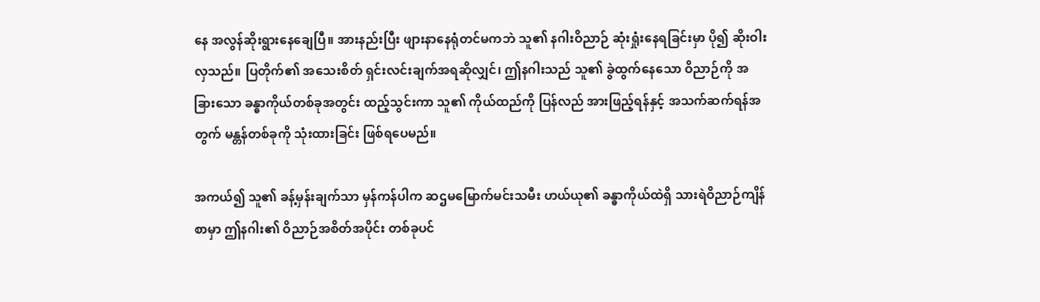နေ အလွန်ဆိုးရွားနေချေပြီ။ အားနည်းပြီး ဖျားနာနေရုံတင်မကဘဲ သူ၏ နဂါးဝိညာဉ် ဆုံးရှုံးနေရခြင်းမှာ ပို၍ ဆိုးဝါးလှသည်။ ပြတိုက်၏ အသေးစိတ် ရှင်းလင်းချက်အရဆိုလျှင်၊ ဤနဂါးသည် သူ၏ ခွဲထွက်နေသော ဝိညာဉ်ကို အခြားသော ခန္ဓာကိုယ်တစ်ခုအတွင်း ထည့်သွင်းကာ သူ၏ ကိုယ်ထည်ကို ပြန်လည် အားဖြည့်ရန်နှင့် အသက်ဆက်ရန်အတွက် မန္တန်တစ်ခုကို သုံးထားခြင်း ဖြစ်ရပေမည်။

အကယ်၍ သူ၏ ခန့်မှန်းချက်သာ မှန်ကန်ပါက ဆဌမမြောက်မင်းသမီး ဟယ်ယု၏ ခန္ဓာကိုယ်ထဲရှိ သားရဲဝိညာဉ်ကျိန်စာမှာ ဤနဂါး၏ ဝိညာဉ်အစိတ်အပိုင်း တစ်ခုပင်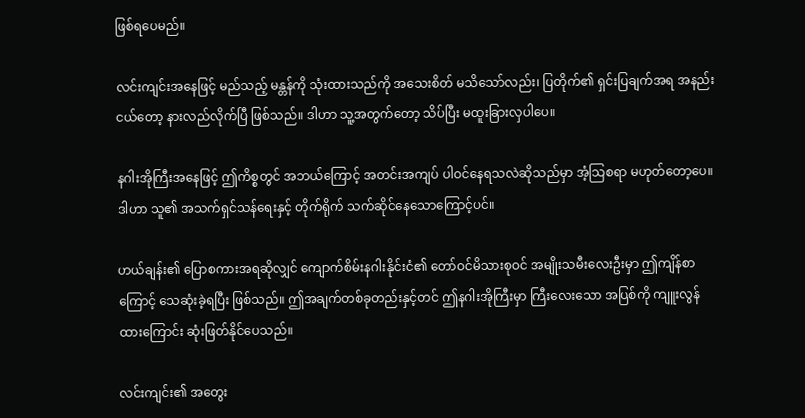ဖြစ်ရပေမည်။

လင်းကျင်းအနေဖြင့် မည်သည့် မန္တန်ကို သုံးထားသည်ကို အသေးစိတ် မသိသော်လည်း၊ ပြတိုက်၏ ရှင်းပြချက်အရ အနည်းငယ်တော့ နားလည်လိုက်ပြီ ဖြစ်သည်။ ဒါဟာ သူ့အတွက်တော့ သိပ်ပြီး မထူးခြားလှပါပေ။

နဂါးအိုကြီးအနေဖြင့် ဤကိစ္စတွင် အဘယ်ကြောင့် အတင်းအကျပ် ပါဝင်နေရသလဲဆိုသည်မှာ အံ့သြစရာ မဟုတ်တော့ပေ။ ဒါဟာ သူ၏ အသက်ရှင်သန်ရေးနှင့် တိုက်ရိုက် သက်ဆိုင်နေသောကြောင့်ပင်။

ဟယ်ချန်း၏ ပြောစကားအရဆိုလျှင် ကျောက်စိမ်းနဂါးနိုင်းငံ၏ တော်ဝင်မိသားစုဝင် အမျိုးသမီးလေးဦးမှာ ဤကျိန်စာကြောင့် သေဆုံးခဲ့ရပြီး ဖြစ်သည်။ ဤအချက်တစ်ခုတည်းနှင့်တင် ဤနဂါးအိုကြီးမှာ ကြီးလေးသော အပြစ်ကို ကျူးလွန်ထားကြောင်း ဆုံးဖြတ်နိုင်ပေသည်။

လင်းကျင်း၏ အတွေး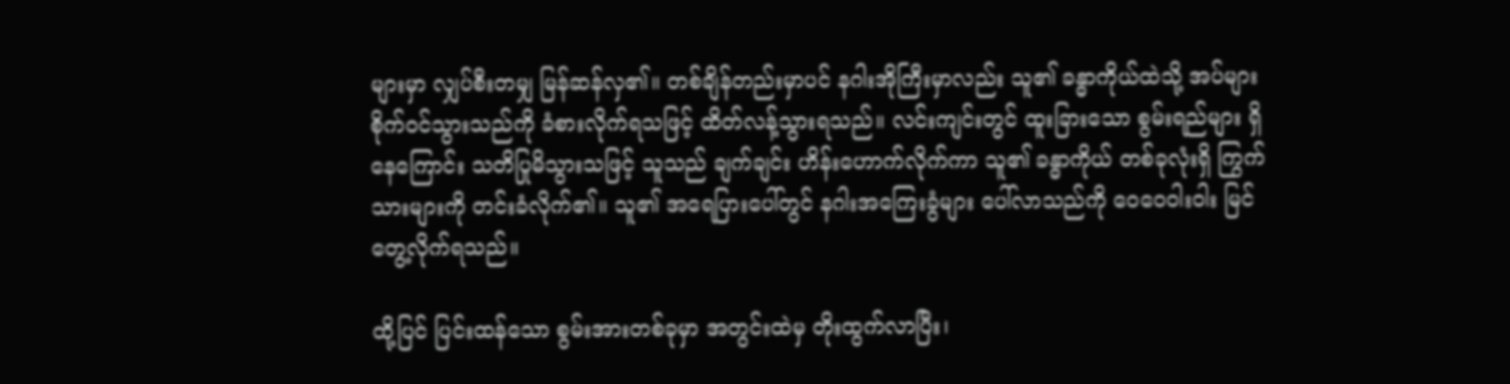များမှာ လျှပ်စီးတမျှ မြန်ဆန်လှ၏။ တစ်ချိန်တည်းမှာပင် နဂါးအိုကြီးမှာလည်း သူ၏ ခန္ဓာကိုယ်ထဲသို့ အပ်များ စိုက်ဝင်သွားသည်ကို ခံစားလိုက်ရသဖြင့် ထိတ်လန့်သွားရသည်။ လင်းကျင်းတွင် ထူးခြားသော စွမ်းရည်များ ရှိနေကြောင်း သတိပြုမိသွားသဖြင့် သူသည် ချက်ချင်း ဟိန်းဟောက်လိုက်ကာ သူ၏ ခန္ဓာကိုယ် တစ်ခုလုံးရှိ ကြွက်သားများကို တင်းခံလိုက်၏။ သူ၏ အရေပြားပေါ်တွင် နဂါးအကြေးခွံများ ပေါ်လာသည်ကို ဝေဝေဝါးဝါး မြင်တွေ့လိုက်ရသည်။

ထို့ပြင် ပြင်းထန်သော စွမ်းအားတစ်ခုမှာ အတွင်းထဲမှ တိုးထွက်လာပြီး၊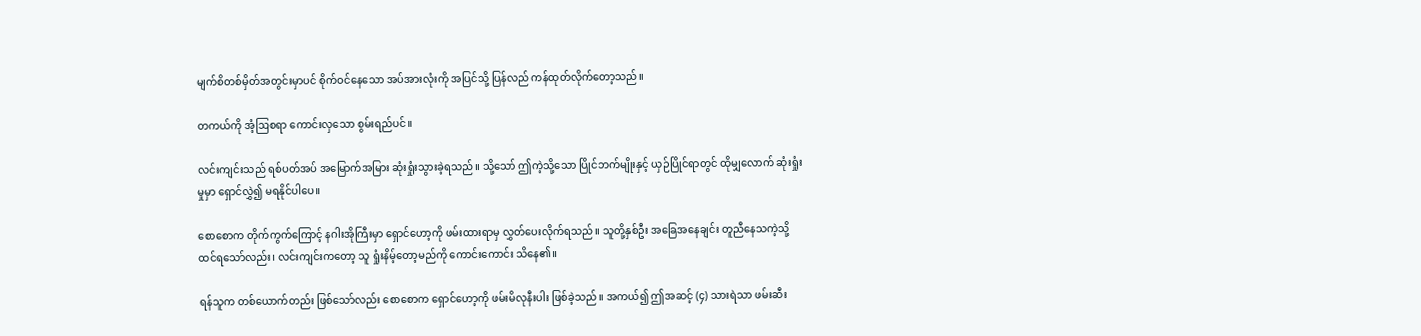မျက်စိတစ်မှိတ်အတွင်းမှာပင် စိုက်ဝင်နေသော အပ်အားလုံးကို အပြင်သို့ ပြန်လည် ကန်ထုတ်လိုက်တော့သည်။

တကယ်ကို အံ့ဩစရာ ကောင်းလှသော စွမ်းရည်ပင်။

လင်းကျင်းသည် ရစ်ပတ်အပ် အမြောက်အမြား ဆုံးရှုံးသွားခဲ့ရသည်။ သို့သော် ဤကဲ့သို့သော ပြိုင်ဘက်မျိုးနှင့် ယှဉ်ပြိုင်ရာတွင် ထိုမျှလောက် ဆုံးရှုံးမှုမှာ ရှောင်လွှဲ၍ မရနိုင်ပါပေ။

စောစောက တိုက်ကွက်ကြောင့် နဂါးအိုကြီးမှာ ရှောင်ဟော့ကို ဖမ်းထားရာမှ လွှတ်ပေးလိုက်ရသည်။ သူတို့နှစ်ဦး အခြေအနေချင်း တူညီနေသကဲ့သို့ ထင်ရသော်လည်း၊ လင်းကျင်းကတော့ သူ ရှုံးနိမ့်တော့မည်ကို ကောင်းကောင်း သိနေ၏။

ရန်သူက တစ်ယောက်တည်း ဖြစ်သော်လည်း စောစောက ရှောင်ဟော့ကို ဖမ်းမိလုနီးပါး ဖြစ်ခဲ့သည်။ အကယ်၍ ဤအဆင့် (၄) သားရဲသာ ဖမ်းဆီး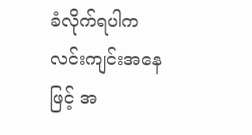ခံလိုက်ရပါက လင်းကျင်းအနေဖြင့် အ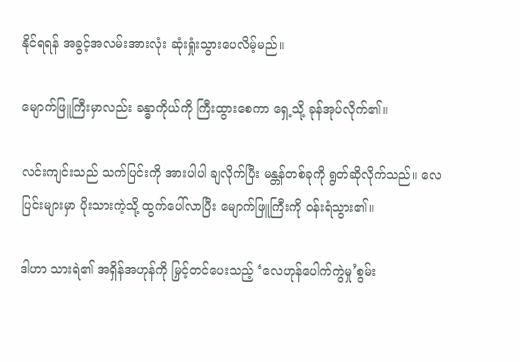နိုင်ရရန် အခွင့်အလမ်းအားလုံး ဆုံးရှုံးသွားပေလိမ့်မည်။

မျောက်ဖြူကြီးမှာလည်း ခန္ဓာကိုယ်ကို ကြီးထွားစေကာ ရှေ့သို့ ခုန်အုပ်လိုက်၏။

လင်းကျင်းသည် သက်ပြင်းကို အားပါပါ ချလိုက်ပြီး မန္တန်တစ်ခုကို ရွတ်ဆိုလိုက်သည်။ လေပြင်းများမှာ ပိုးသားကဲ့သို့ ထွက်ပေါ်လာပြီး မျောက်ဖြူကြီးကို ဝန်းရံသွား၏။

ဒါဟာ သားရဲ၏ အရှိန်အဟုန်ကို မြှင့်တင်ပေးသည့် ‘လေဟုန်ပေါက်ကွဲမှု’စွမ်း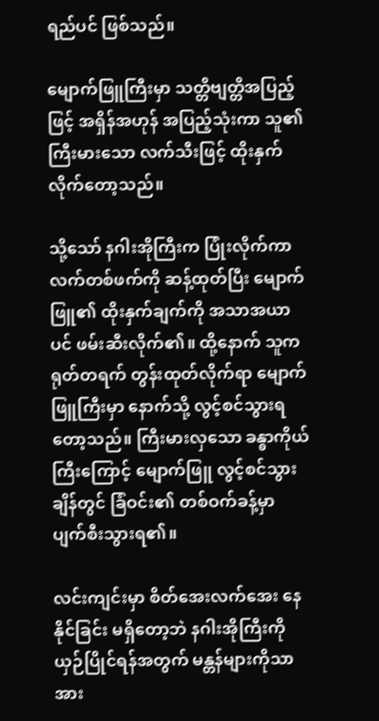ရည်ပင် ဖြစ်သည်။

မျောက်ဖြူကြီးမှာ သတ္တိဗျတ္တိအပြည့်ဖြင့် အရှိန်အဟုန် အပြည့်သုံးကာ သူ၏ ကြီးမားသော လက်သီးဖြင့် ထိုးနှက်လိုက်တော့သည်။

သို့သော် နဂါးအိုကြီးက ပြုံးလိုက်ကာ လက်တစ်ဖက်ကို ဆန့်ထုတ်ပြီး မျောက်ဖြူ၏ ထိုးနှက်ချက်ကို အသာအယာပင် ဖမ်းဆီးလိုက်၏။ ထို့နောက် သူက ရုတ်တရက် တွန်းထုတ်လိုက်ရာ မျောက်ဖြူကြီးမှာ နောက်သို့ လွင့်စင်သွားရတော့သည်။ ကြီးမားလှသော ခန္ဓာကိုယ်ကြီးကြောင့် မျောက်ဖြူ လွင့်စင်သွားချိန်တွင် ခြံဝင်း၏ တစ်ဝက်ခန့်မှာ ပျက်စီးသွားရ၏။

လင်းကျင်းမှာ စိတ်အေးလက်အေး နေနိုင်ခြင်း မရှိတော့ဘဲ နဂါးအိုကြီးကို ယှဉ်ပြိုင်ရန်အတွက် မန္တန်များကိုသာ အား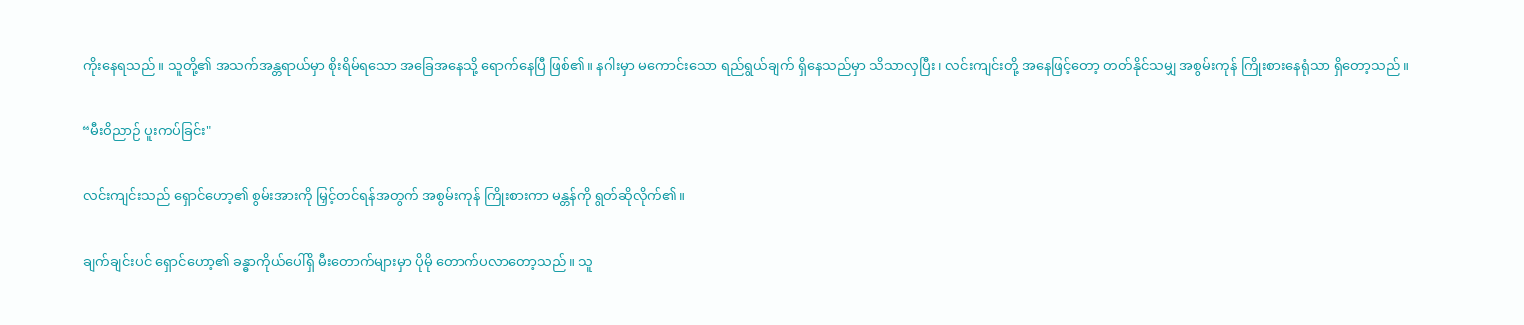ကိုးနေရသည်။ သူတို့၏ အသက်အန္တရာယ်မှာ စိုးရိမ်ရသော အခြေအနေသို့ ရောက်နေပြီ ဖြစ်၏။ နဂါးမှာ မကောင်းသော ရည်ရွယ်ချက် ရှိနေသည်မှာ သိသာလှပြီး၊ လင်းကျင်းတို့ အနေဖြင့်တော့ တတ်နိုင်သမျှ အစွမ်းကုန် ကြိုးစားနေရုံသာ ရှိတော့သည်။

“မီးဝိညာဉ် ပူးကပ်ခြင်း"

လင်းကျင်းသည် ရှောင်ဟော့၏ စွမ်းအားကို မြှင့်တင်ရန်အတွက် အစွမ်းကုန် ကြိုးစားကာ မန္တန်ကို ရွတ်ဆိုလိုက်၏။

ချက်ချင်းပင် ရှောင်ဟော့၏ ခန္ဓာကိုယ်ပေါ်ရှိ မီးတောက်များမှာ ပိုမို တောက်ပလာတော့သည်။ သူ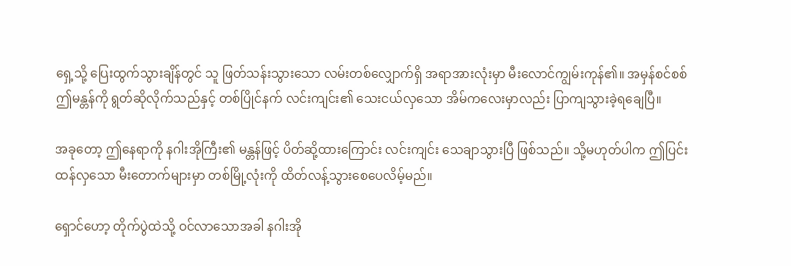ရှေ့သို့ ပြေးထွက်သွားချိန်တွင် သူ ဖြတ်သန်းသွားသော လမ်းတစ်လျှောက်ရှိ အရာအားလုံးမှာ မီးလောင်ကျွမ်းကုန်၏။ အမှန်စင်စစ် ဤမန္တန်ကို ရွတ်ဆိုလိုက်သည်နှင့် တစ်ပြိုင်နက် လင်းကျင်း၏ သေးငယ်လှသော အိမ်ကလေးမှာလည်း ပြာကျသွားခဲ့ရချေပြီ။

အခုတော့ ဤနေရာကို နဂါးအိုကြီး၏ မန္တန်ဖြင့် ပိတ်ဆို့ထားကြောင်း လင်းကျင်း သေချာသွားပြီ ဖြစ်သည်။ သို့မဟုတ်ပါက ဤပြင်းထန်လှသော မီးတောက်များမှာ တစ်မြို့လုံးကို ထိတ်လန့်သွားစေပေလိမ့်မည်။

ရှောင်ဟော့ တိုက်ပွဲထဲသို့ ဝင်လာသောအခါ နဂါးအို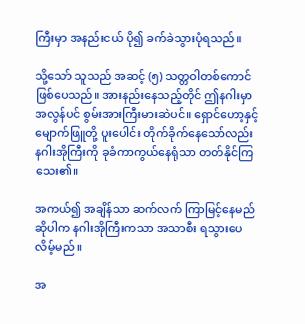ကြီးမှာ အနည်းငယ် ပို၍ ခက်ခဲသွားပုံရသည်။

သို့သော် သူသည် အဆင့် (၅) သတ္တဝါတစ်ကောင် ဖြစ်ပေသည်။ အားနည်းနေသည့်တိုင် ဤနဂါးမှာ အလွန်ပင် စွမ်းအားကြီးမားဆဲပင်။ ရှောင်ဟော့နှင့် မျောက်ဖြူတို့ ပူးပေါင်း တိုက်ခိုက်နေသော်လည်း နဂါးအိုကြီးကို ခုခံကာကွယ်နေရုံသာ တတ်နိုင်ကြသေး၏။

အကယ်၍ အချိန်သာ ဆက်လက် ကြာမြင့်နေမည်ဆိုပါက နဂါးအိုကြီးကသာ အသာစီး ရသွားပေလိမ့်မည်။

အ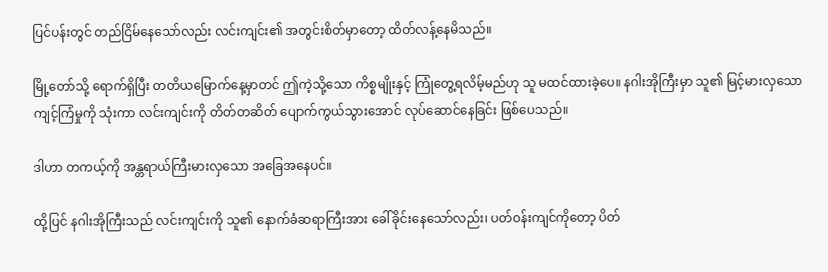ပြင်ပန်းတွင် တည်ငြိမ်နေသော်လည်း လင်းကျင်း၏ အတွင်းစိတ်မှာတော့ ထိတ်လန့်နေမိသည်။

မြို့တော်သို့ ရောက်ရှိပြီး တတိယမြောက်နေ့မှာတင် ဤကဲ့သို့သော ကိစ္စမျိုးနှင့် ကြုံတွေ့ရလိမ့်မည်ဟု သူ မထင်ထားခဲ့ပေ။ နဂါးအိုကြီးမှာ သူ၏ မြင့်မားလှသော ကျင့်ကြံမှုကို သုံးကာ လင်းကျင်းကို တိတ်တဆိတ် ပျောက်ကွယ်သွားအောင် လုပ်ဆောင်နေခြင်း ဖြစ်ပေသည်။

ဒါဟာ တကယ့်ကို အန္တရာယ်ကြီးမားလှသော အခြေအနေပင်။

ထို့ပြင် နဂါးအိုကြီးသည် လင်းကျင်းကို သူ၏ နောက်ခံဆရာကြီးအား ခေါ်ခိုင်းနေသော်လည်း၊ ပတ်ဝန်းကျင်ကိုတော့ ပိတ်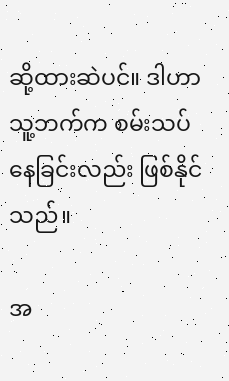ဆို့ထားဆဲပင်။ ဒါဟာ သူ့ဘက်က စမ်းသပ်နေခြင်းလည်း ဖြစ်နိုင်သည်။

အ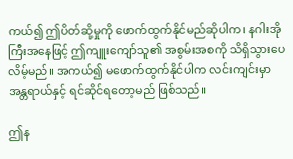ကယ်၍ ဤပိတ်ဆို့မှုကို ဖောက်ထွက်နိုင်မည်ဆိုပါက၊ နဂါးအိုကြီးအနေဖြင့် ဤကျူးကျော်သူ၏ အစွမ်းအစကို သိရှိသွားပေလိမ့်မည်။ အကယ်၍ မဖောက်ထွက်နိုင်ပါက လင်းကျင်းမှာ အန္တရာယ်နှင့် ရင်ဆိုင်ရတော့မည် ဖြစ်သည်။

ဤန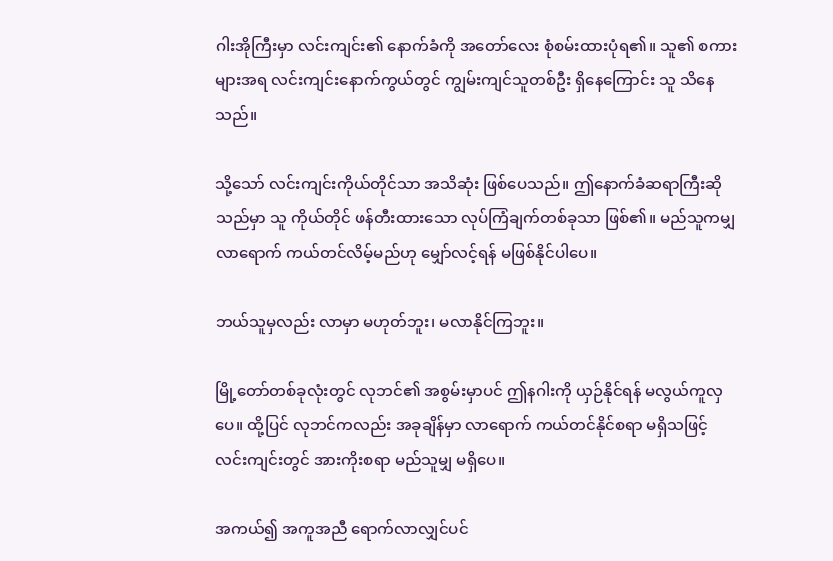ဂါးအိုကြီးမှာ လင်းကျင်း၏ နောက်ခံကို အတော်လေး စုံစမ်းထားပုံရ၏။ သူ၏ စကားများအရ လင်းကျင်းနောက်ကွယ်တွင် ကျွမ်းကျင်သူတစ်ဦး ရှိနေကြောင်း သူ သိနေသည်။

သို့သော် လင်းကျင်းကိုယ်တိုင်သာ အသိဆုံး ဖြစ်ပေသည်။ ဤနောက်ခံဆရာကြီးဆိုသည်မှာ သူ ကိုယ်တိုင် ဖန်တီးထားသော လုပ်ကြံချက်တစ်ခုသာ ဖြစ်၏။ မည်သူကမျှ လာရောက် ကယ်တင်လိမ့်မည်ဟု မျှော်လင့်ရန် မဖြစ်နိုင်ပါပေ။

ဘယ်သူမှလည်း လာမှာ မဟုတ်ဘူး၊ မလာနိုင်ကြဘူး။

မြို့တော်တစ်ခုလုံးတွင် လုဘင်၏ အစွမ်းမှာပင် ဤနဂါးကို ယှဉ်နိုင်ရန် မလွယ်ကူလှပေ။ ထို့ပြင် လုဘင်ကလည်း အခုချိန်မှာ လာရောက် ကယ်တင်နိုင်စရာ မရှိသဖြင့် လင်းကျင်းတွင် အားကိုးစရာ မည်သူမျှ မရှိပေ။

အကယ်၍ အကူအညီ ရောက်လာလျှင်ပင်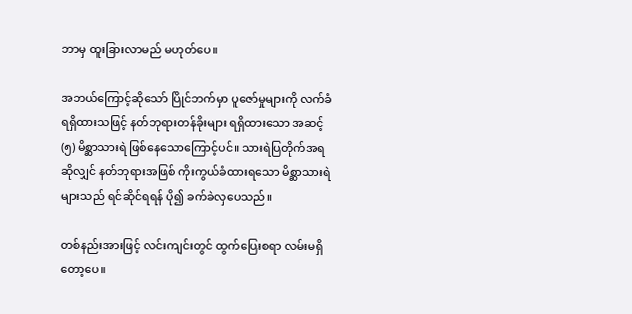ဘာမှ ထူးခြားလာမည် မဟုတ်ပေ။

အဘယ်ကြောင့်ဆိုသော် ပြိုင်ဘက်မှာ ပူဇော်မှုများကို လက်ခံရရှိထားသဖြင့် နတ်ဘုရားတန်ခိုးများ ရရှိထားသော အဆင့် (၅) မိစ္ဆာသားရဲ ဖြစ်နေသောကြောင့်ပင်။ သားရဲပြတိုက်အရဆိုလျှင် နတ်ဘုရားအဖြစ် ကိုးကွယ်ခံထားရသော မိစ္ဆာသားရဲများသည် ရင်ဆိုင်ရရန် ပို၍ ခက်ခဲလှပေသည်။

တစ်နည်းအားဖြင့် လင်းကျင်းတွင် ထွက်ပြေးစရာ လမ်းမရှိတော့ပေ။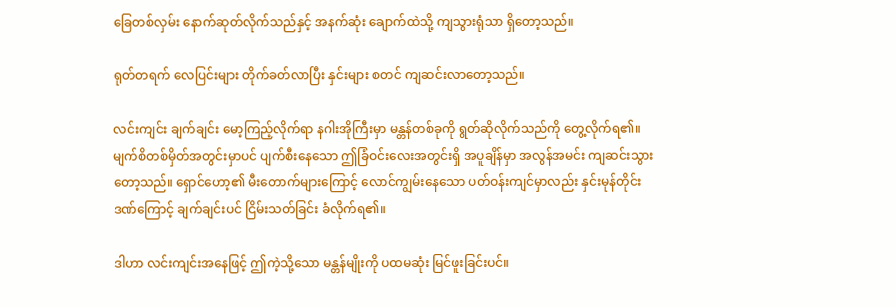ခြေတစ်လှမ်း နောက်ဆုတ်လိုက်သည်နှင့် အနက်ဆုံး ချောက်ထဲသို့ ကျသွားရုံသာ ရှိတော့သည်။

ရုတ်တရက် လေပြင်းများ တိုက်ခတ်လာပြီး နှင်းများ စတင် ကျဆင်းလာတော့သည်။

လင်းကျင်း ချက်ချင်း မော့ကြည့်လိုက်ရာ နဂါးအိုကြီးမှာ မန္တန်တစ်ခုကို ရွတ်ဆိုလိုက်သည်ကို တွေ့လိုက်ရ၏။ မျက်စိတစ်မှိတ်အတွင်းမှာပင် ပျက်စီးနေသော ဤခြံဝင်းလေးအတွင်းရှိ အပူချိန်မှာ အလွန်အမင်း ကျဆင်းသွားတော့သည်။ ရှောင်ဟော့၏ မီးတောက်များကြောင့် လောင်ကျွမ်းနေသော ပတ်ဝန်းကျင်မှာလည်း နှင်းမုန်တိုင်းဒဏ်ကြောင့် ချက်ချင်းပင် ငြိမ်းသတ်ခြင်း ခံလိုက်ရ၏။

ဒါဟာ လင်းကျင်းအနေဖြင့် ဤကဲ့သို့သော မန္တန်မျိုးကို ပထမဆုံး မြင်ဖူးခြင်းပင်။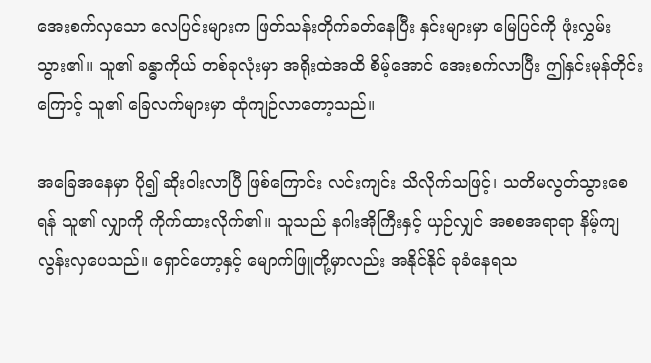အေးစက်လှသော လေပြင်းများက ဖြတ်သန်းတိုက်ခတ်နေပြီး နှင်းများမှာ မြေပြင်ကို ဖုံးလွှမ်းသွား၏။ သူ၏ ခန္ဓာကိုယ် တစ်ခုလုံးမှာ အရိုးထဲအထိ စိမ့်အောင် အေးစက်လာပြီး ဤနှင်းမုန်တိုင်းကြောင့် သူ၏ ခြေလက်များမှာ ထုံကျဉ်လာတော့သည်။

အခြေအနေမှာ ပို၍ ဆိုးဝါးလာပြီ ဖြစ်ကြောင်း လင်းကျင်း သိလိုက်သဖြင့်၊ သတိမလွတ်သွားစေရန် သူ၏ လျှာကို ကိုက်ထားလိုက်၏။ သူသည် နဂါးအိုကြီးနှင့် ယှဉ်လျှင် အစစအရာရာ နိမ့်ကျလွန်းလှပေသည်။ ရှောင်ဟော့နှင့် မျောက်ဖြူတို့မှာလည်း အနိုင်နိုင် ခုခံနေရသ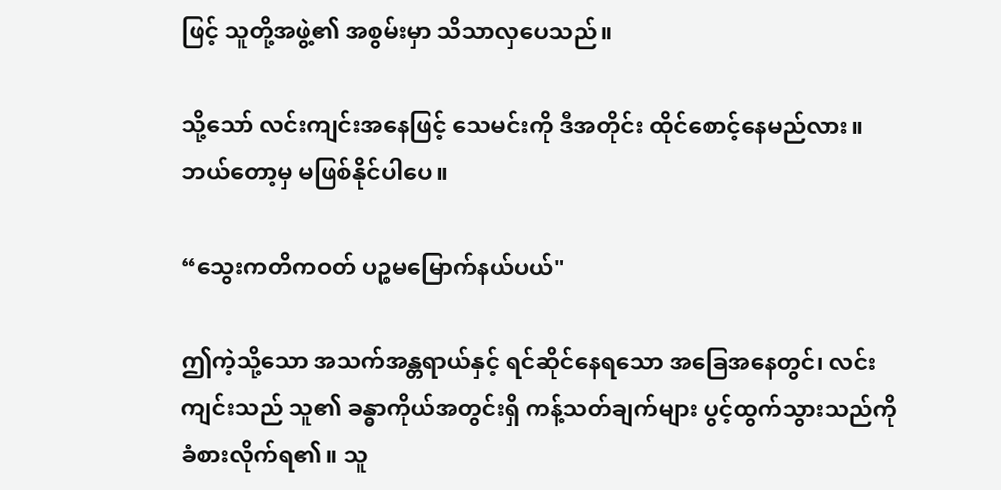ဖြင့် သူတို့အဖွဲ့၏ အစွမ်းမှာ သိသာလှပေသည်။

သို့သော် လင်းကျင်းအနေဖြင့် သေမင်းကို ဒီအတိုင်း ထိုင်စောင့်နေမည်လား။ ဘယ်တော့မှ မဖြစ်နိုင်ပါပေ။

“သွေးကတိကဝတ် ပဉ္စမမြောက်နယ်ပယ်"

ဤကဲ့သို့သော အသက်အန္တရာယ်နှင့် ရင်ဆိုင်နေရသော အခြေအနေတွင်၊ လင်းကျင်းသည် သူ၏ ခန္ဓာကိုယ်အတွင်းရှိ ကန့်သတ်ချက်များ ပွင့်ထွက်သွားသည်ကို ခံစားလိုက်ရ၏။ သူ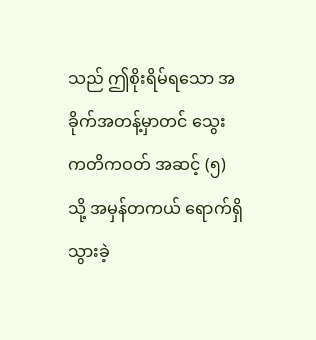သည် ဤစိုးရိမ်ရသော အခိုက်အတန့်မှာတင် သွေးကတိကဝတ် အဆင့် (၅) သို့ အမှန်တကယ် ရောက်ရှိသွားခဲ့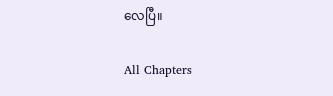လေပြီ။

All Chapters